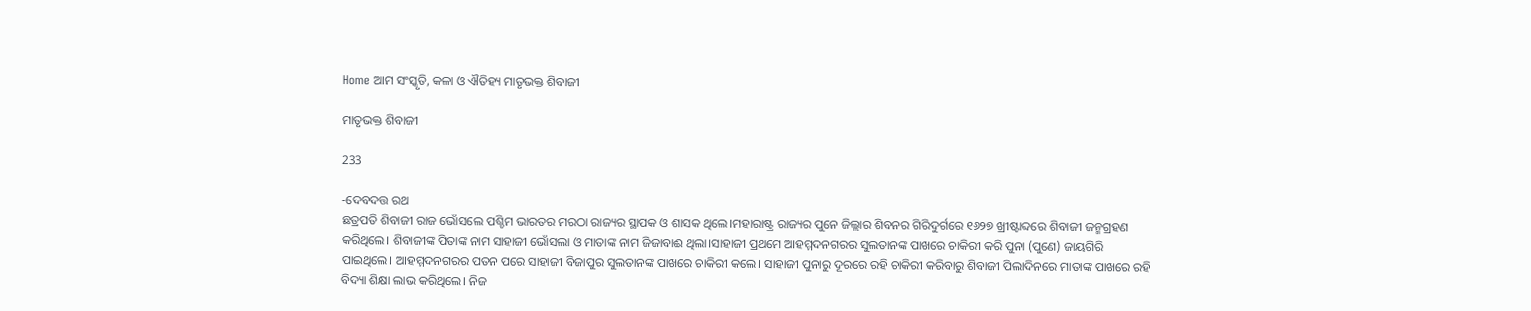Home ଆମ ସଂସ୍କୃତି, କଳା ଓ ଐତିହ୍ୟ ମାତୃଭକ୍ତ ଶିବାଜୀ

ମାତୃଭକ୍ତ ଶିବାଜୀ

233

-ଦେବଦତ୍ତ ରଥ
ଛତ୍ରପତି ଶିବାଜୀ ରାଜ ଭୋଁସଲେ ପଶ୍ଚିମ ଭାରତର ମରଠା ରାଜ୍ୟର ସ୍ଥାପକ ଓ ଶାସକ ଥିଲେ।ମହାରାଷ୍ଟ୍ର ରାଜ୍ୟର ପୁନେ ଜିଲ୍ଲାର ଶିବନର ଗିରିଦୁର୍ଗରେ ୧୬୨୭ ଖ୍ରୀଷ୍ଟାବ୍ଦରେ ଶିବାଜୀ ଜନ୍ମଗ୍ରହଣ କରିଥିଲେ। ଶିବାଜୀଙ୍କ ପିତାଙ୍କ ନାମ ସାହାଜୀ ଭୋଁସଲା ଓ ମାତାଙ୍କ ନାମ ଜିଜାବାଈ ଥିଲା।ସାହାଜୀ ପ୍ରଥମେ ଆହମ୍ମଦନଗରର ସୁଲତାନଙ୍କ ପାଖରେ ଚାକିରୀ କରି ପୁନା (ପୁଣେ) ଜାୟଗିରି ପାଇଥିଲେ। ଆହମ୍ମଦନଗରର ପତନ ପରେ ସାହାଜୀ ବିଜାପୁର ସୁଲତାନଙ୍କ ପାଖରେ ଚାକିରୀ କଲେ। ସାହାଜୀ ପୁନାରୁ ଦୂରରେ ରହି ଚାକିରୀ କରିବାରୁ ଶିବାଜୀ ପିଲାଦିନରେ ମାତାଙ୍କ ପାଖରେ ରହି ବିଦ୍ୟା ଶିକ୍ଷା ଲାଭ କରିଥିଲେ। ନିଜ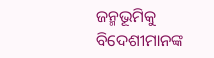ଜନ୍ମଭୂମିକୁ ବିଦେଶୀମାନଙ୍କ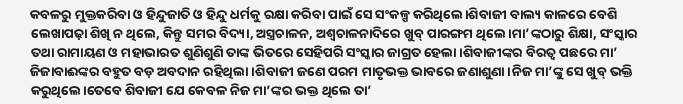କବଳରୁ ମୁକ୍ତକରିବା ଓ ହିନ୍ଦୁଜାତି ଓ ହିନ୍ଦୁ ଧର୍ମକୁ ରକ୍ଷା କରିବା ପାଇଁ ସେ ସଂକଳ୍ପ କରିଥିଲେ।ଶିବାଜୀ ବାଲ୍ୟ କାଳରେ ବେଶି ଲେଖାପଢ଼ା ଶିଖି ନ ଥିଲେ, କିନ୍ତୁ ସମର ବିଦ୍ୟା, ଅସ୍ତ୍ରଚାଳନ, ଅଶ୍ୱଚାଳନାଦିରେ ଖୁବ୍ ପାରଙ୍ଗମ ଥିଲେ।ମା’ଙ୍କଠାରୁ ଶିକ୍ଷା, ସଂସ୍କାର ତଥା ରାମାୟଣ ଓ ମହାଭାରତ ଶୁଣିଶୁଣି ତାଙ୍କ ଭିତରେ ସେହିପରି ସଂସ୍କାର ଜାଗ୍ରତ ହେଲା।ଶିବାଜୀଙ୍କର ବିରତ୍ୱ ପଛରେ ମା’ ଜିଜାବାଈଙ୍କର ବହୁତ ବଡ଼ ଅବଦାନ ରହିଥିଲା।ଶିବାଜୀ ଜଣେ ପରମ ମାତୃଭକ୍ତ ଭାବରେ ଜଣାଶୁଣା।ନିଜ ମା’ଙ୍କୁ ସେ ଖୁବ୍ ଭକ୍ତି କରୁଥିଲେ।ତେବେ ଶିବାଜୀ ଯେ କେବଳ ନିଜ ମା’ଙ୍କର ଭକ୍ତ ଥିଲେ ତା’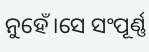ନୁହେଁ।ସେ ସଂପୂର୍ଣ୍ଣ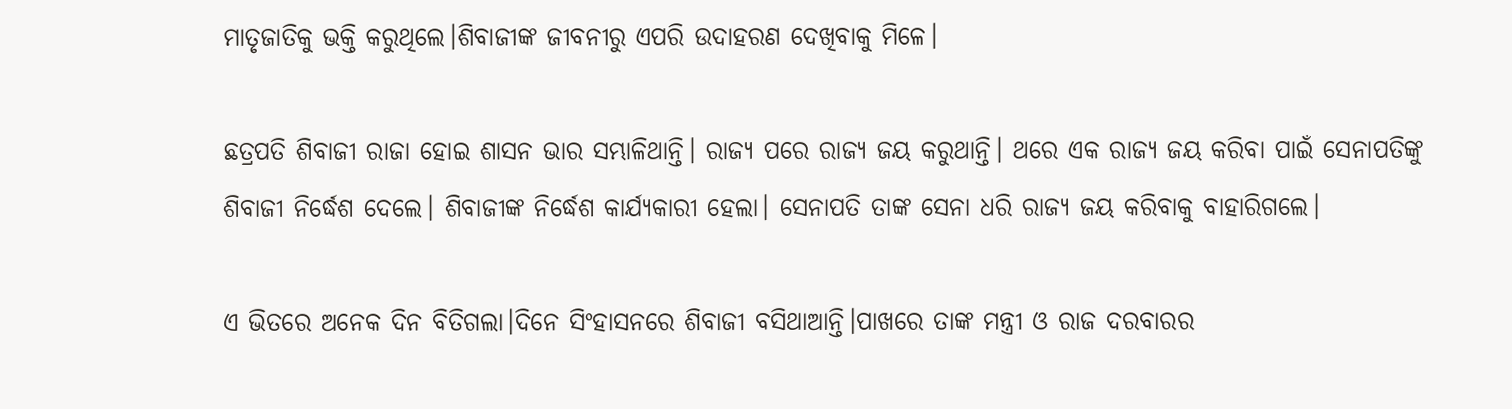ମାତୃଜାତିକୁ ଭକ୍ତି କରୁଥିଲେ।ଶିବାଜୀଙ୍କ ଜୀବନୀରୁ ଏପରି ଉଦାହରଣ ଦେଖିବାକୁ ମିଳେ।

ଛତ୍ରପତି ଶିବାଜୀ ରାଜା ହୋଇ ଶାସନ ଭାର ସମ୍ଭାଳିଥାନ୍ତି। ରାଜ୍ୟ ପରେ ରାଜ୍ୟ ଜୟ କରୁଥାନ୍ତି। ଥରେ ଏକ ରାଜ୍ୟ ଜୟ କରିବା ପାଇଁ ସେନାପତିଙ୍କୁ ଶିବାଜୀ ନିର୍ଦ୍ଧେଶ ଦେଲେ। ଶିବାଜୀଙ୍କ ନିର୍ଦ୍ଧେଶ କାର୍ଯ୍ୟକାରୀ ହେଲା। ସେନାପତି ତାଙ୍କ ସେନା ଧରି ରାଜ୍ୟ ଜୟ କରିବାକୁ ବାହାରିଗଲେ।

ଏ ଭିତରେ ଅନେକ ଦିନ ବିତିଗଲା।ଦିନେ ସିଂହାସନରେ ଶିବାଜୀ ବସିଥାଆନ୍ତି।ପାଖରେ ତାଙ୍କ ମନ୍ତ୍ରୀ ଓ ରାଜ ଦରବାରର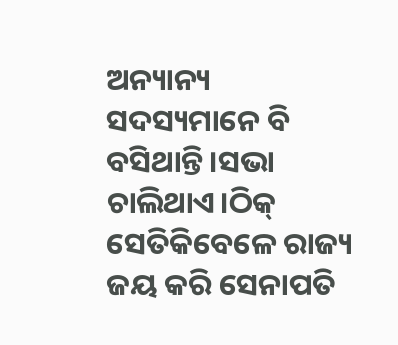ଅନ୍ୟାନ୍ୟ ସଦସ୍ୟମାନେ ବି ବସିଥାନ୍ତି।ସଭା ଚାଲିଥାଏ।ଠିକ୍ ସେତିକିବେଳେ ରାଜ୍ୟ ଜୟ କରି ସେନାପତି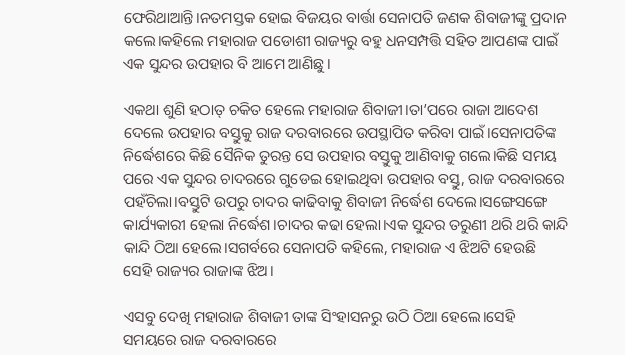ଫେରିଥାଆନ୍ତି।ନତମସ୍ତକ ହୋଇ ବିଜୟର ବାର୍ତ୍ତା ସେନାପତି ଜଣକ ଶିବାଜୀଙ୍କୁ ପ୍ରଦାନ କଲେ।କହିଲେ ମହାରାଜ ପଡୋଶୀ ରାଜ୍ୟରୁ ବହୁ ଧନସମ୍ପତ୍ତି ସହିତ ଆପଣଙ୍କ ପାଇଁ ଏକ ସୁନ୍ଦର ଉପହାର ବି ଆମେ ଆଣିଛୁ।

ଏକଥା ଶୁଣି ହଠାତ୍ ଚକିତ ହେଲେ ମହାରାଜ ଶିବାଜୀ।ତା’ପରେ ରାଜା ଆଦେଶ ଦେଲେ ଉପହାର ବସ୍ତୁକୁ ରାଜ ଦରବାରରେ ଉପସ୍ଥାପିତ କରିବା ପାଇଁ।ସେନାପତିଙ୍କ ନିର୍ଦ୍ଧେଶରେ କିଛି ସୈନିକ ତୁରନ୍ତ ସେ ଉପହାର ବସ୍ତୁକୁ ଆଣିବାକୁ ଗଲେ।କିଛି ସମୟ ପରେ ଏକ ସୁନ୍ଦର ଚାଦରରେ ଗୁଡେଇ ହୋଇଥିବା ଉପହାର ବସ୍ତୁ, ରାଜ ଦରବାରରେ ପହଁଚିଲା।ବସ୍ତୁଟି ଉପରୁ ଚାଦର କାଢିବାକୁ ଶିବାଜୀ ନିର୍ଦ୍ଧେଶ ଦେଲେ।ସଙ୍ଗେସଙ୍ଗେ କାର୍ଯ୍ୟକାରୀ ହେଲା ନିର୍ଦ୍ଧେଶ।ଚାଦର କଢା ହେଲା।ଏକ ସୁନ୍ଦର ତରୁଣୀ ଥରି ଥରି କାନ୍ଦି କାନ୍ଦି ଠିଆ ହେଲେ।ସଗର୍ବରେ ସେନାପତି କହିଲେ, ମହାରାଜ ଏ ଝିଅଟି ହେଉଛି ସେହି ରାଜ୍ୟର ରାଜାଙ୍କ ଝିଅ।

ଏସବୁ ଦେଖି ମହାରାଜ ଶିବାଜୀ ତାଙ୍କ ସିଂହାସନରୁ ଉଠି ଠିଆ ହେଲେ।ସେହି ସମୟରେ ରାଜ ଦରବାରରେ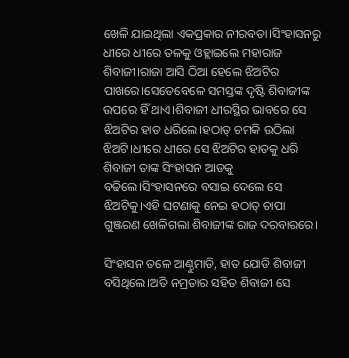ଖେଳି ଯାଇଥିଲା ଏକପ୍ରକାର ନୀରବତା।ସିଂହାସନରୁ ଧୀରେ ଧୀରେ ତଳକୁ ଓହ୍ଲାଇଲେ ମହାରାଜ ଶିବାଜୀ।ରାଜା ଆସି ଠିଆ ହେଲେ ଝିଅଟିର ପାଖରେ।ସେତେବେଳେ ସମସ୍ତଙ୍କ ଦୃଷ୍ଟି ଶିବାଜୀଙ୍କ ଉପରେ ହିଁ ଥାଏ।ଶିବାଜୀ ଧୀରସ୍ଥିର ଭାବରେ ସେ ଝିଅଟିର ହାତ ଧରିଲେ।ହଠାତ୍ ଚମକି ଉଠିଲା ଝିଅଟି।ଧୀରେ ଧୀରେ ସେ ଝିଅଟିର ହାତକୁ ଧରି ଶିବାଜୀ ତାଙ୍କ ସିଂହାସନ ଆଡକୁ ବଢିଲେ।ସିଂହାସନରେ ବସାଇ ଦେଲେ ସେ ଝିଅଟିକୁ।ଏହି ଘଟଣାକୁ ନେଇ ହଠାତ୍ ଚାପା ଗୁଞ୍ଜରଣ ଖେଳିଗଲା ଶିବାଜୀଙ୍କ ରାଜ ଦରବାରରେ।

ସିଂହାସନ ତଳେ ଆଣ୍ଠୁମାଡି, ହାତ ଯୋଡି ଶିବାଜୀ ବସିଥିଲେ।ଅତି ନମ୍ରତାର ସହିତ ଶିବାଜୀ ସେ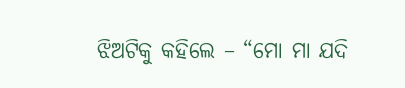ଝିଅଟିକୁ କହିଲେ – “ମୋ ମା ଯଦି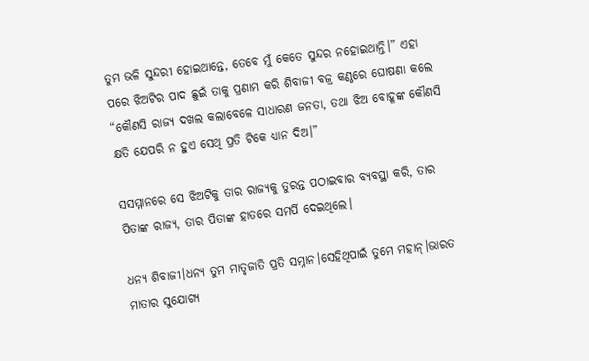ତୁମ ଭଳି ସୁନ୍ଦରୀ ହୋଇଥାନ୍ତେ, ତେବେ ମୁଁ କେତେ ସୁନ୍ଦର ନହୋଇଥାନ୍ତି।” ଏହା ପରେ ଝିଅଟିର ପାଦ ଛୁଇଁ ତାକୁ ପ୍ରଣାମ କରି ଶିବାଜୀ ବଜ୍ର କଣ୍ଠରେ ଘୋଷଣା କଲେ “କୌଣସି ରାଜ୍ୟ ଦଖଲ କଲାବେଳେ ସାଧାରଣ ଜନତା, ତଥା ଝିଅ ବୋହୂଙ୍କ କୌଣସି କ୍ଷତି ଯେପରି ନ ହୁଏ ସେଥି ପ୍ରତି ଟିକେ ଧ୍ୟାନ ଦିଅ।”

ସସମ୍ମାନରେ ସେ ଝିଅଟିକୁ ତାର ରାଜ୍ୟକୁ ତୁରନ୍ତ ପଠାଇବାର ବ୍ୟବସ୍ଥା କରି, ତାର ପିତାଙ୍କ ରାଜ୍ୟ, ତାର ପିତାଙ୍କ ହାତରେ ସମର୍ପି ଦେଇଥିଲେ।

ଧନ୍ୟ ଶିବାଜୀ।ଧନ୍ୟ ତୁମ ମାତୃଜାତି ପ୍ରତି ସମ୍ନାନ।ସେହିଥିପାଇଁ ତୁମେ ମହାନ୍।ଭାରତ ମାତାର ସୁଯୋଗ୍ୟ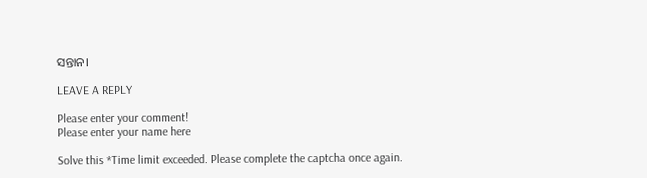ସନ୍ତାନ।

LEAVE A REPLY

Please enter your comment!
Please enter your name here

Solve this *Time limit exceeded. Please complete the captcha once again.